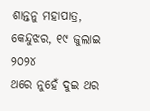ଶାନ୍ତନୁ ମହାପାତ୍ର, କେନ୍ଦୁଝର, ୧୯ ଜୁଲାଇ ୨୦୨୪
ଥରେ ନୁହେଁ ଦୁଇ ଥର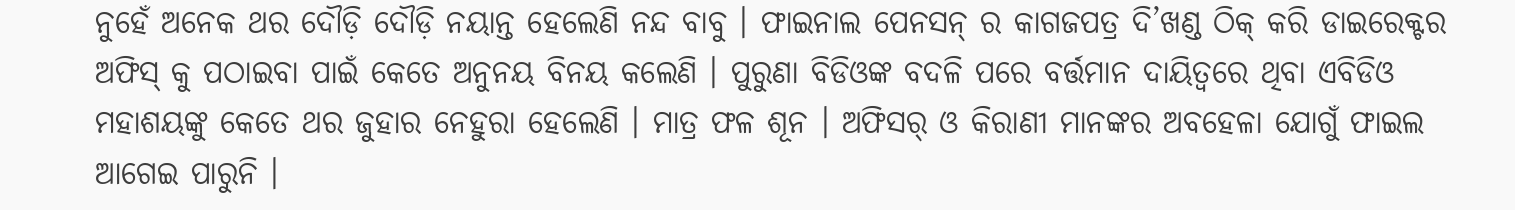ନୁହେଁ ଅନେକ ଥର ଦୌଡ଼ି ଦୌଡ଼ି ନୟାନ୍ତ ହେଲେଣି ନନ୍ଦ ବାବୁ । ଫାଇନାଲ ପେନସନ୍ ର କାଗଜପତ୍ର ଦି’ଖଣ୍ଡ ଠିକ୍ କରି ଡାଇରେକ୍ଟର ଅଫିସ୍ କୁ ପଠାଇବା ପାଇଁ କେତେ ଅନୁନୟ ବିନୟ କଲେଣି । ପୁରୁଣା ବିଡିଓଙ୍କ ବଦଳି ପରେ ବର୍ତ୍ତମାନ ଦାୟିତ୍ବରେ ଥିବା ଏବିଡିଓ ମହାଶୟଙ୍କୁ କେତେ ଥର ଜୁହାର ନେହୁରା ହେଲେଣି । ମାତ୍ର ଫଳ ଶୂନ । ଅଫିସର୍ ଓ କିରାଣୀ ମାନଙ୍କର ଅବହେଳା ଯୋଗୁଁ ଫାଇଲ ଆଗେଇ ପାରୁନି ।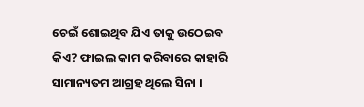ଚେଇଁ ଶୋଇଥିବ ଯିଏ ତାକୁ ଉଠେଇବ କିଏ? ଫାଇଲ କାମ କରିବାରେ କାହାରି ସାମାନ୍ୟତମ ଆଗ୍ରହ ଥିଲେ ସିନା ।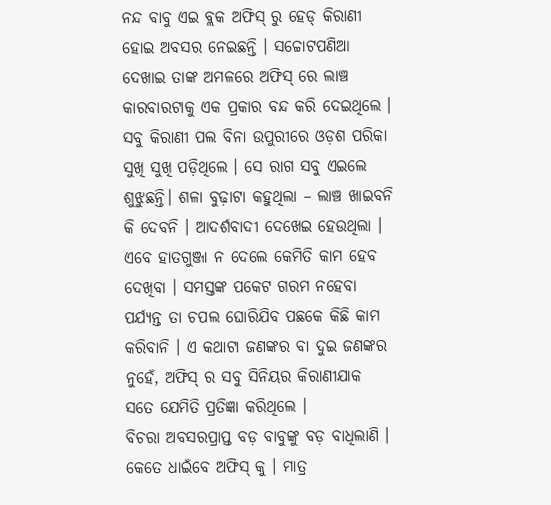ନନ୍ଦ ବାବୁ ଏଇ ବ୍ଲକ ଅଫିସ୍ ରୁ ହେଡ୍ କିରାଣୀ ହୋଇ ଅବସର ନେଇଛନ୍ତି । ସଚ୍ଚୋଟପଣିଆ ଦେଖାଇ ତାଙ୍କ ଅମଳରେ ଅଫିସ୍ ରେ ଲାଞ୍ଚ କାରବାରଟାକୁ ଏକ ପ୍ରକାର ବନ୍ଦ କରି ଦେଇଥିଲେ । ସବୁ କିରାଣୀ ପଲ ବିନା ଉପୁରୀରେ ଓଡ଼ଶ ପରିକା ସୁଖି ସୁଖି ପଡ଼ିଥିଲେ । ସେ ରାଗ ସବୁ ଏଇଲେ ଶୁଝୁଛନ୍ତି। ଶଳା ବୁଢ଼ାଟା କହୁଥିଲା – ଲାଞ୍ଚ ଖାଇବନି କି ଦେବନି । ଆଦର୍ଶବାଦୀ ଦେଖେଇ ହେଉଥିଲା । ଏବେ ହାତଗୁଞ୍ଜା ନ ଦେଲେ କେମିତି କାମ ହେବ ଦେଖିବା । ସମସ୍ତଙ୍କ ପକେଟ ଗରମ ନହେବା ପର୍ଯ୍ୟନ୍ତ ତା ଚପଲ ଘୋରିଯିବ ପଛକେ କିଛି କାମ କରିବାନି । ଏ କଥାଟା ଜଣଙ୍କର ବା ଦୁଇ ଜଣଙ୍କର ନୁହେଁ, ଅଫିସ୍ ର ସବୁ ସିନିୟର କିରାଣୀଯାକ ସତେ ଯେମିତି ପ୍ରତିଜ୍ଞା କରିଥିଲେ ।
ବିଚରା ଅବସରପ୍ରାପ୍ତ ବଡ଼ ବାବୁଙ୍କୁ ବଡ଼ ବାଧିଲାଣି । କେତେ ଧାଇଁବେ ଅଫିସ୍ କୁ । ମାତ୍ର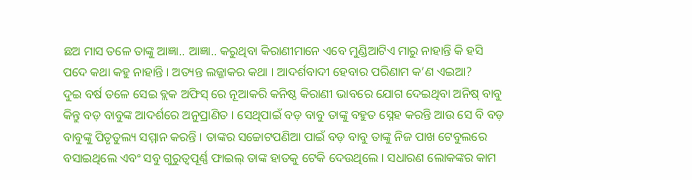ଛଅ ମାସ ତଳେ ତାଙ୍କୁ ଆଜ୍ଞା.. ଆଜ୍ଞା.. କରୁଥିବା କିରାଣୀମାନେ ଏବେ ମୁଣ୍ଡିଆଟିଏ ମାରୁ ନାହାନ୍ତି କି ହସି ପଦେ କଥା କହୁ ନାହାନ୍ତି । ଅତ୍ୟନ୍ତ ଲଜ୍ଜାକର କଥା । ଆଦର୍ଶବାଦୀ ହେବାର ପରିଣାମ କ’ଣ ଏଇଆ?
ଦୁଇ ବର୍ଷ ତଳେ ସେଇ ବ୍ଲକ ଅଫିସ୍ ରେ ନୂଆକରି କନିଷ୍ଠ କିରାଣୀ ଭାବରେ ଯୋଗ ଦେଇଥିବା ଅନିଷ୍ ବାବୁ କିନ୍ତୁ ବଡ଼ ବାବୁଙ୍କ ଆଦର୍ଶରେ ଅନୁପ୍ରାଣିତ । ସେଥିପାଇଁ ବଡ଼ ବାବୁ ତାଙ୍କୁ ବହୁତ ସ୍ନେହ କରନ୍ତି ଆଉ ସେ ବି ବଡ଼ ବାବୁଙ୍କୁ ପିତୃତୁଲ୍ୟ ସମ୍ମାନ କରନ୍ତି । ତାଙ୍କର ସଚ୍ଚୋଟପଣିଆ ପାଇଁ ବଡ଼ ବାବୁ ତାଙ୍କୁ ନିଜ ପାଖ ଟେବୁଲରେ ବସାଇଥିଲେ ଏବଂ ସବୁ ଗୁରୁତ୍ବପୂର୍ଣ୍ଣ ଫାଇଲ୍ ତାଙ୍କ ହାତକୁ ଟେକି ଦେଉଥିଲେ । ସଧାରଣ ଲୋକଙ୍କର କାମ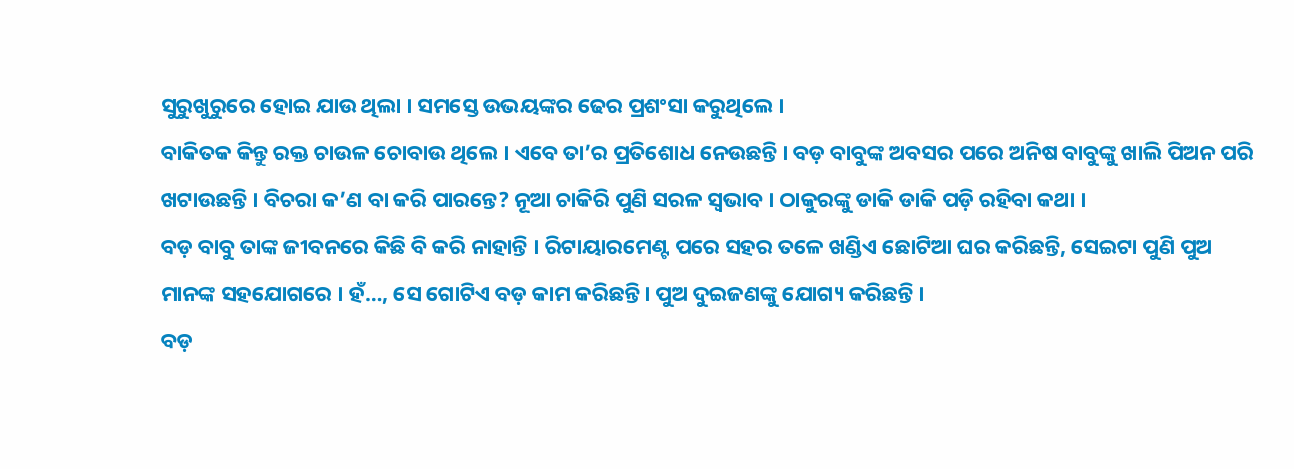ସୁରୁଖୁରୁରେ ହୋଇ ଯାଉ ଥିଲା । ସମସ୍ତେ ଉଭୟଙ୍କର ଢେର ପ୍ରଶଂସା କରୁଥିଲେ ।
ବାକିତକ କିନ୍ତୁ ରକ୍ତ ଚାଉଳ ଚୋବାଉ ଥିଲେ । ଏବେ ତା’ର ପ୍ରତିଶୋଧ ନେଉଛନ୍ତି । ବଡ଼ ବାବୁଙ୍କ ଅବସର ପରେ ଅନିଷ ବାବୁଙ୍କୁ ଖାଲି ପିଅନ ପରି ଖଟାଉଛନ୍ତି । ବିଚରା କ’ଣ ବା କରି ପାରନ୍ତେ? ନୂଆ ଚାକିରି ପୁଣି ସରଳ ସ୍ୱଭାବ । ଠାକୁରଙ୍କୁ ଡାକି ଡାକି ପଡ଼ି ରହିବା କଥା ।
ବଡ଼ ବାବୁ ତାଙ୍କ ଜୀବନରେ କିଛି ବି କରି ନାହାନ୍ତି । ରିଟାୟାରମେଣ୍ଟ ପରେ ସହର ତଳେ ଖଣ୍ଡିଏ ଛୋଟିଆ ଘର କରିଛନ୍ତି, ସେଇଟା ପୁଣି ପୁଅ ମାନଙ୍କ ସହଯୋଗରେ । ହଁ…, ସେ ଗୋଟିଏ ବଡ଼ କାମ କରିଛନ୍ତି। ପୁଅ ଦୁଇଜଣଙ୍କୁ ଯୋଗ୍ୟ କରିଛନ୍ତି ।
ବଡ଼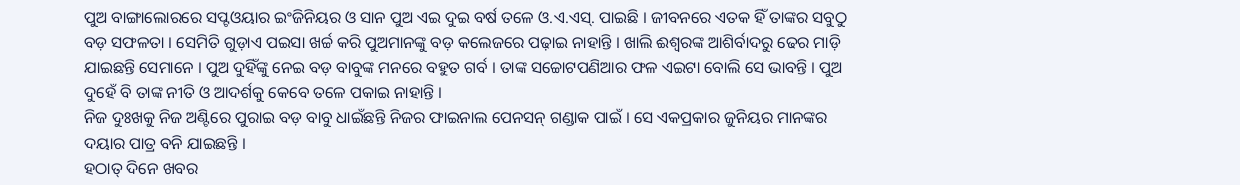ପୁଅ ବାଙ୍ଗାଲୋରରେ ସପ୍ଟଓୟାର ଇଂଜିନିୟର ଓ ସାନ ପୁଅ ଏଇ ଦୁଇ ବର୍ଷ ତଳେ ଓ.ଏ.ଏସ୍. ପାଇଛି । ଜୀବନରେ ଏତକ ହିଁ ତାଙ୍କର ସବୁଠୁ ବଡ଼ ସଫଳତା । ସେମିତି ଗୁଡ଼ାଏ ପଇସା ଖର୍ଚ୍ଚ କରି ପୁଅମାନଙ୍କୁ ବଡ଼ କଲେଜରେ ପଢ଼ାଇ ନାହାନ୍ତି । ଖାଲି ଈଶ୍ୱରଙ୍କ ଆଶିର୍ବାଦରୁ ଢେର ମାଡ଼ି ଯାଇଛନ୍ତି ସେମାନେ । ପୁଅ ଦୁହିଁଙ୍କୁ ନେଇ ବଡ଼ ବାବୁଙ୍କ ମନରେ ବହୁତ ଗର୍ବ । ତାଙ୍କ ସଚ୍ଚୋଟପଣିଆର ଫଳ ଏଇଟା ବୋଲି ସେ ଭାବନ୍ତି । ପୁଅ ଦୁହେଁ ବି ତାଙ୍କ ନୀତି ଓ ଆଦର୍ଶକୁ କେବେ ତଳେ ପକାଇ ନାହାନ୍ତି ।
ନିଜ ଦୁଃଖକୁ ନିଜ ଅଣ୍ଟିରେ ପୁରାଇ ବଡ଼ ବାବୁ ଧାଇଁଛନ୍ତି ନିଜର ଫାଇନାଲ ପେନସନ୍ ଗଣ୍ଡାକ ପାଇଁ । ସେ ଏକପ୍ରକାର ଜୁନିୟର ମାନଙ୍କର ଦୟାର ପାତ୍ର ବନି ଯାଇଛନ୍ତି ।
ହଠାତ୍ ଦିନେ ଖବର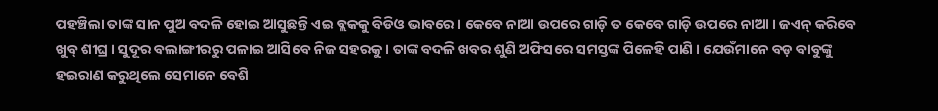ପହଞ୍ଚିଲା ତାଙ୍କ ସାନ ପୁଅ ବଦଳି ହୋଇ ଆସୁଛନ୍ତି ଏଇ ବ୍ଲକକୁ ବିଡିଓ ଭାବରେ । କେବେ ନାଆ ଉପରେ ଗାଡ଼ି ତ କେବେ ଗାଡ଼ି ଉପରେ ନାଆ । ଜଏନ୍ କରିବେ ଖୁବ୍ ଶୀଘ୍ର । ସୁଦୂର ବଲାଙ୍ଗୀରରୁ ପଳାଇ ଆସିବେ ନିଜ ସହରକୁ । ତାଙ୍କ ବଦଳି ଖବର ଶୁଣି ଅଫିସରେ ସମସ୍ତଙ୍କ ପିଳେହି ପାଣି । ଯେଉଁମାନେ ବଡ଼ ବାବୁଙ୍କୁ ହଇରାଣ କରୁଥିଲେ ସେମାନେ ବେଶି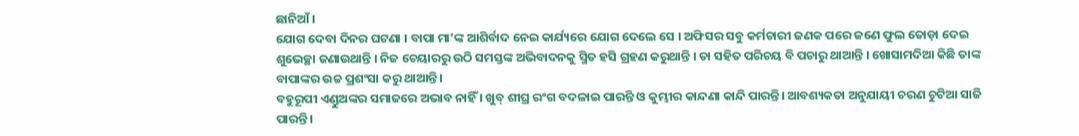ଛାନିଆଁ ।
ଯୋଗ ଦେବା ଦିନର ଘଟଣା । ବାପା ମା’ଙ୍କ ଆଶିର୍ବାଦ ନେଇ କାର୍ଯ୍ୟରେ ଯୋଗ ଦେଲେ ସେ । ଅଫିସର ସବୁ କର୍ମଚାରୀ ଜଣକ ପରେ ଜଣେ ଫୁଲ ତୋଡ଼ା ଦେଇ ଶୁଭେଚ୍ଛା ଜଣାଉଥାନ୍ତି । ନିଜ ଚେୟାରରୁ ଉଠି ସମସ୍ତଙ୍କ ଅଭିବାଦନକୁ ସ୍ମିତ ହସି ଗ୍ରହଣ କରୁଥାନ୍ତି । ତା ସହିତ ପରିଚୟ ବି ପଚାରୁ ଥାଆନ୍ତି । ଖୋସାମଦିଆ କିଛି ତାଙ୍କ ବାପାଙ୍କର ଉଚ୍ଚ ପ୍ରଶଂସା କରୁ ଥାଆନ୍ତି ।
ବହୁରୂପୀ ଏଣ୍ଡୁଅଙ୍କର ସମାଜରେ ଅଭାବ ନାହିଁ । ଖୁବ୍ ଶୀଘ୍ର ରଂଗ ବଦଳାଇ ପାରନ୍ତି ଓ କୁମ୍ଭୀର କାନ୍ଦଣା କାନ୍ଦି ପାରନ୍ତି। ଆବଶ୍ୟକତା ଅନୁଯାୟୀ ଚରଣ ଚୁଟିଆ ସାଜି ପାରନ୍ତି ।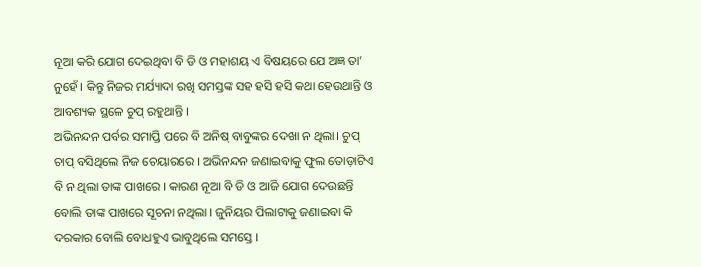ନୂଆ କରି ଯୋଗ ଦେଇଥିବା ବି ଡି ଓ ମହାଶୟ ଏ ବିଷୟରେ ଯେ ଅଜ୍ଞ ତା’ ନୁହେଁ । କିନ୍ତୁ ନିଜର ମର୍ଯ୍ୟାଦା ରଖି ସମସ୍ତଙ୍କ ସହ ହସି ହସି କଥା ହେଉଥାନ୍ତି ଓ ଆବଶ୍ୟକ ସ୍ଥଳେ ଚୁପ୍ ରହୁଥାନ୍ତି ।
ଅଭିନନ୍ଦନ ପର୍ବର ସମାପ୍ତି ପରେ ବି ଅନିଷ୍ ବାବୁଙ୍କର ଦେଖା ନ ଥିଲା। ଚୁପ୍ ଚାପ୍ ବସିଥିଲେ ନିଜ ଚେୟାରରେ । ଅଭିନନ୍ଦନ ଜଣାଇବାକୁ ଫୁଲ ତୋଡ଼ାଟିଏ ବି ନ ଥିଲା ତାଙ୍କ ପାଖରେ । କାରଣ ନୂଆ ବି ଡି ଓ ଆଜି ଯୋଗ ଦେଉଛନ୍ତି ବୋଲି ତାଙ୍କ ପାଖରେ ସୂଚନା ନଥିଲା । ଜୁନିୟର ପିଲାଟାକୁ ଜଣାଇବା କି ଦରକାର ବୋଲି ବୋଧହୁଏ ଭାବୁଥିଲେ ସମସ୍ତେ ।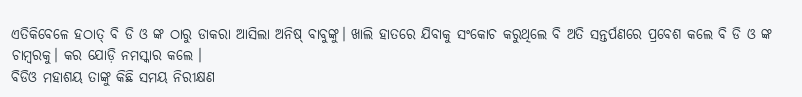ଏତିକିବେଳେ ହଠାତ୍ ବି ଡି ଓ ଙ୍କ ଠାରୁ ଡାକରା ଆସିଲା ଅନିଷ୍ ବାବୁଙ୍କୁ। ଖାଲି ହାତରେ ଯିବାକୁ ସଂକୋଚ କରୁଥିଲେ ବି ଅତି ସନ୍ତର୍ପଣରେ ପ୍ରବେଶ କଲେ ବି ଡି ଓ ଙ୍କ ଚାମ୍ବରକୁ। କର ଯୋଡ଼ି ନମସ୍କାର କଲେ ।
ବିଡିଓ ମହାଶୟ ତାଙ୍କୁ କିଛି ସମୟ ନିରୀକ୍ଷଣ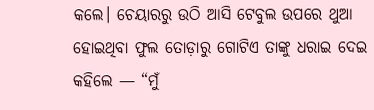କଲେ। ଚେୟାରରୁ ଉଠି ଆସି ଟେବୁଲ ଉପରେ ଥୁଆ ହୋଇଥିବା ଫୁଲ ତୋଡ଼ାରୁ ଗୋଟିଏ ତାଙ୍କୁ ଧରାଇ ଦେଇ କହିଲେ — “ମୁଁ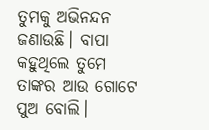ତୁମକୁ ଅଭିନନ୍ଦନ ଜଣାଉଛି। ବାପା କହୁଥିଲେ ତୁମେ ତାଙ୍କର ଆଉ ଗୋଟେ ପୁଅ ବୋଲି।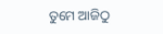ତୁମେ ଆଜିଠୁ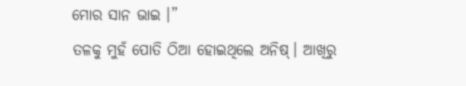ମୋର ସାନ ଭାଇ ।”
ତଳକୁ ମୁହଁ ପୋତି ଠିଆ ହୋଇଥିଲେ ଅନିଷ୍। ଆଖିରୁ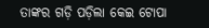ତାଙ୍କର ଗଡ଼ି ପଡ଼ିଲା କେଇ ଟୋପା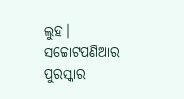ଲୁହ। ସଚ୍ଚୋଟପଣିଆର ପୁରସ୍କାର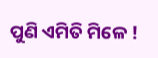ପୁଣି ଏମିତି ମିଳେ !